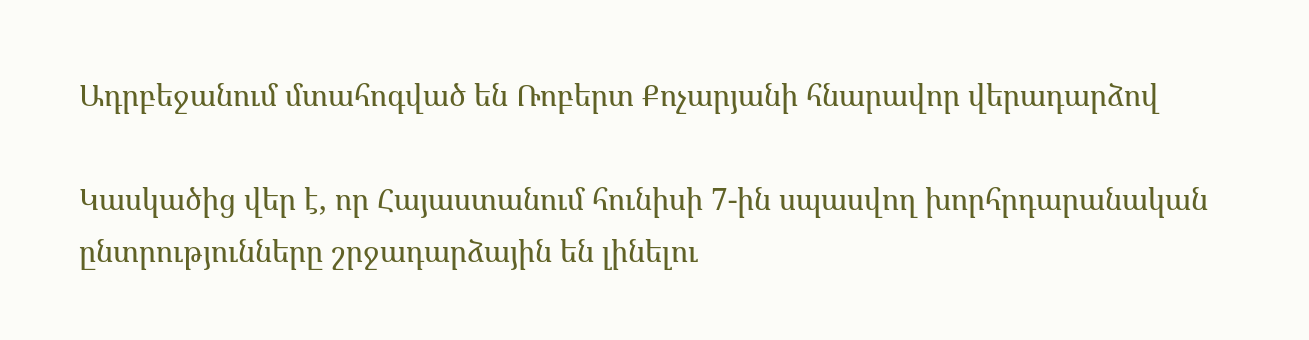Ադրբեջանում մտահոգված են Ռոբերտ Քոչարյանի հնարավոր վերադարձով

Կասկածից վեր է, որ Հայաստանում հունիսի 7-ին սպասվող խորհրդարանական ընտրությունները շրջադարձային են լինելու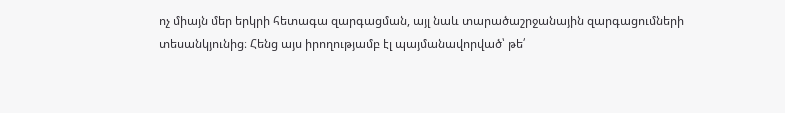ոչ միայն մեր երկրի հետագա զարգացման, այլ նաև տարածաշրջանային զարգացումների տեսանկյունից։ Հենց այս իրողությամբ էլ պայմանավորված՝ թե՛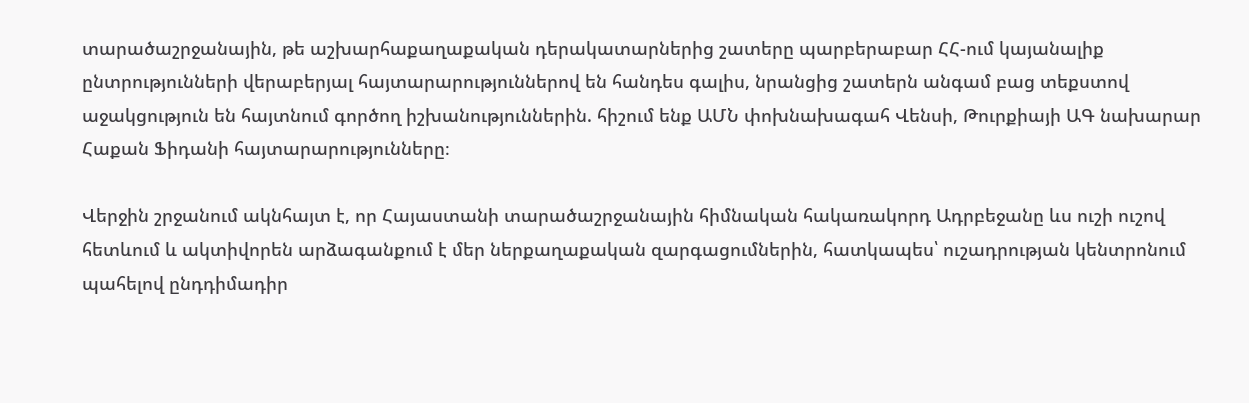տարածաշրջանային, թե աշխարհաքաղաքական դերակատարներից շատերը պարբերաբար ՀՀ-ում կայանալիք ընտրությունների վերաբերյալ հայտարարություններով են հանդես գալիս, նրանցից շատերն անգամ բաց տեքստով աջակցություն են հայտնում գործող իշխանություններին. հիշում ենք ԱՄՆ փոխնախագահ Վենսի, Թուրքիայի ԱԳ նախարար Հաքան Ֆիդանի հայտարարությունները։

Վերջին շրջանում ակնհայտ է, որ Հայաստանի տարածաշրջանային հիմնական հակառակորդ Ադրբեջանը ևս ուշի ուշով հետևում և ակտիվորեն արձագանքում է մեր ներքաղաքական զարգացումներին, հատկապես՝ ուշադրության կենտրոնում պահելով ընդդիմադիր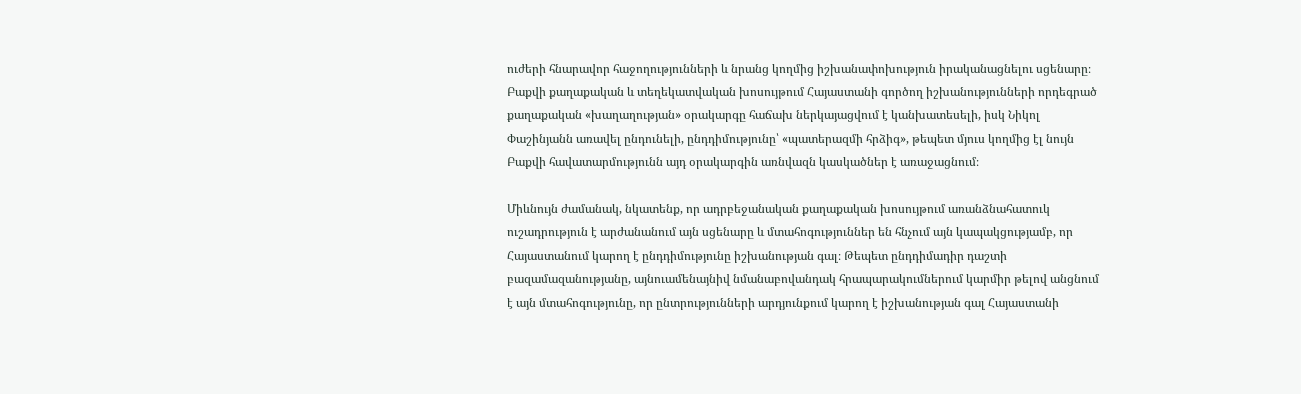ուժերի հնարավոր հաջողությունների և նրանց կողմից իշխանափոխություն իրականացնելու սցենարը։ Բաքվի քաղաքական և տեղեկատվական խոսույթում Հայաստանի գործող իշխանությունների որդեգրած քաղաքական «խաղաղության» օրակարգը հաճախ ներկայացվում է կանխատեսելի, իսկ Նիկոլ Փաշինյանն առավել ընդունելի, ընդդիմությունը՝ «պատերազմի հրձիգ», թեպետ մյուս կողմից էլ նույն Բաքվի հավատարմությունն այդ օրակարգին առնվազն կասկածներ է առաջացնում։

Միևնույն ժամանակ, նկատենք, որ ադրբեջանական քաղաքական խոսույթում առանձնահատուկ ուշադրություն է արժանանում այն սցենարը և մտահոգություններ են հնչում այն կապակցությամբ, որ Հայաստանում կարող է ընդդիմությունը իշխանության գալ։ Թեպետ ընդդիմադիր դաշտի բազամազանությանը, այնուամենայնիվ նմանաբովանդակ հրապարակումներում կարմիր թելով անցնում է այն մտահոգությունը, որ ընտրությունների արդյունքում կարող է իշխանության գալ Հայաստանի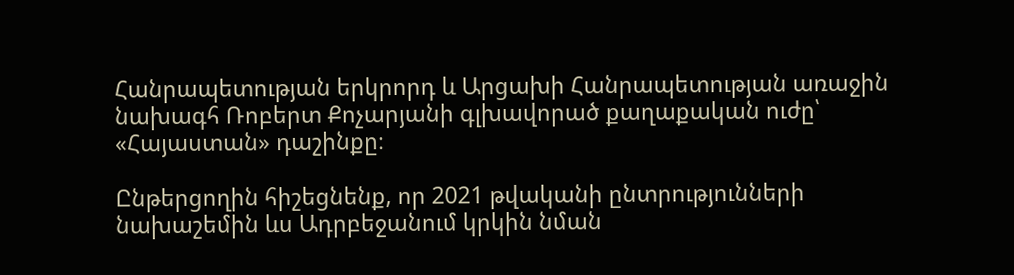Հանրապետության երկրորդ և Արցախի Հանրապետության առաջին նախագհ Ռոբերտ Քոչարյանի գլխավորած քաղաքական ուժը՝ «Հայաստան» դաշինքը։

Ընթերցողին հիշեցնենք, որ 2021 թվականի ընտրությունների նախաշեմին ևս Ադրբեջանում կրկին նման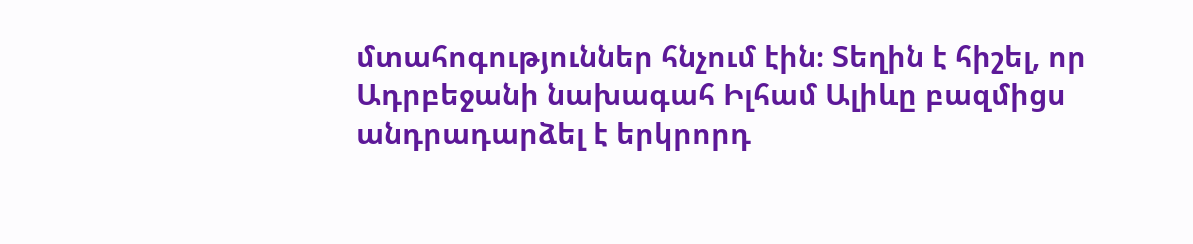մտահոգություններ հնչում էին։ Տեղին է հիշել, որ Ադրբեջանի նախագահ Իլհամ Ալիևը բազմիցս անդրադարձել է երկրորդ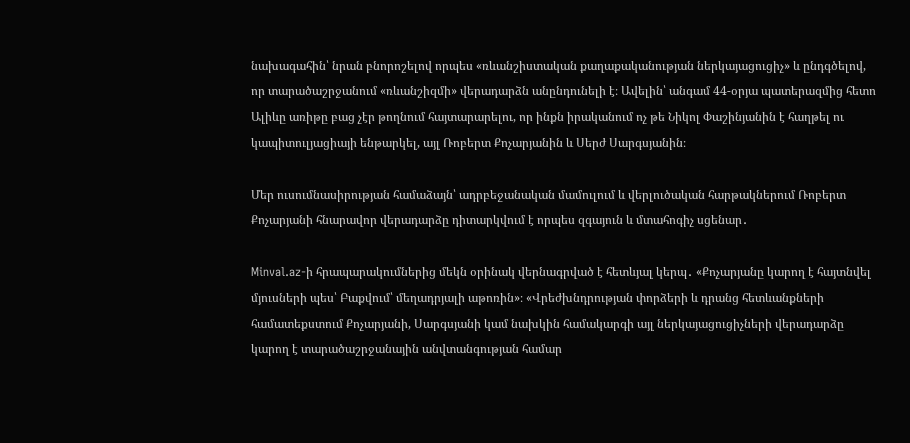նախագահին՝ նրան բնորոշելով որպես «ռևանշիստական քաղաքականության ներկայացուցիչ» և ընդգծելով, որ տարածաշրջանում «ռևանշիզմի» վերադարձն անընդունելի է։ Ավելին՝ անգամ 44-օրյա պատերազմից հետո Ալիևը առիթը բաց չէր թողնում հայտարարելու, որ ինքն իրականում ոչ թե Նիկոլ Փաշինյանին է հաղթել ու կապիտուլյացիայի ենթարկել, այլ Ռոբերտ Քոչարյանին և Սերժ Սարգսյանին։

Մեր ուսումնասիրության համաձայն՝ ադրբեջանական մամուլում և վերլուծական հարթակներում Ռոբերտ Քոչարյանի հնարավոր վերադարձը դիտարկվում է որպես զգայուն և մտահոգիչ սցենար․

Minval.az-ի հրապարակումներից մեկն օրինակ վերնագրված է հետևյալ կերպ․ «Քոչարյանը կարող է հայտնվել մյուսների պես՝ Բաքվում՝ մեղադրյալի աթոռին»։ «Վրեժխնդրության փորձերի և դրանց հետևանքների համատեքստում Քոչարյանի, Սարգսյանի կամ նախկին համակարգի այլ ներկայացուցիչների վերադարձը կարող է տարածաշրջանային անվտանգության համար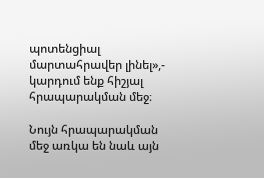պոտենցիալ մարտահրավեր լինել»,- կարդում ենք հիշյալ հրապարակման մեջ։

Նույն հրապարակման մեջ առկա են նաև այն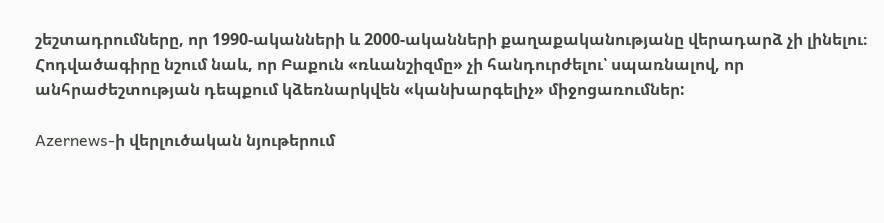շեշտադրումները, որ 1990-ականների և 2000-ականների քաղաքականությանը վերադարձ չի լինելու։ Հոդվածագիրը նշում նաև, որ Բաքուն «ռևանշիզմը» չի հանդուրժելու՝ սպառնալով, որ անհրաժեշտության դեպքում կձեռնարկվեն «կանխարգելիչ» միջոցառումներ:

Azernews-ի վերլուծական նյութերում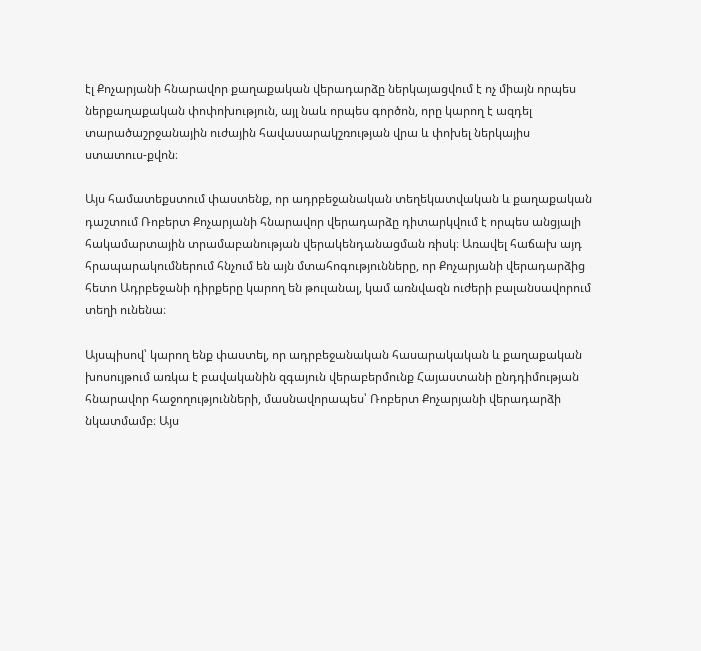էլ Քոչարյանի հնարավոր քաղաքական վերադարձը ներկայացվում է ոչ միայն որպես ներքաղաքական փոփոխություն, այլ նաև որպես գործոն, որը կարող է ազդել տարածաշրջանային ուժային հավասարակշռության վրա և փոխել ներկայիս ստատուս-քվոն։

Այս համատեքստում փաստենք, որ ադրբեջանական տեղեկատվական և քաղաքական դաշտում Ռոբերտ Քոչարյանի հնարավոր վերադարձը դիտարկվում է որպես անցյալի հակամարտային տրամաբանության վերակենդանացման ռիսկ։ Առավել հաճախ այդ հրապարակումներում հնչում են այն մտահոգությունները, որ Քոչարյանի վերադարձից հետո Ադրբեջանի դիրքերը կարող են թուլանալ, կամ առնվազն ուժերի բալանսավորում տեղի ունենա։

Այսպիսով՝ կարող ենք փաստել, որ ադրբեջանական հասարակական և քաղաքական խոսույթում առկա է բավականին զգայուն վերաբերմունք Հայաստանի ընդդիմության հնարավոր հաջողությունների, մասնավորապես՝ Ռոբերտ Քոչարյանի վերադարձի նկատմամբ։ Այս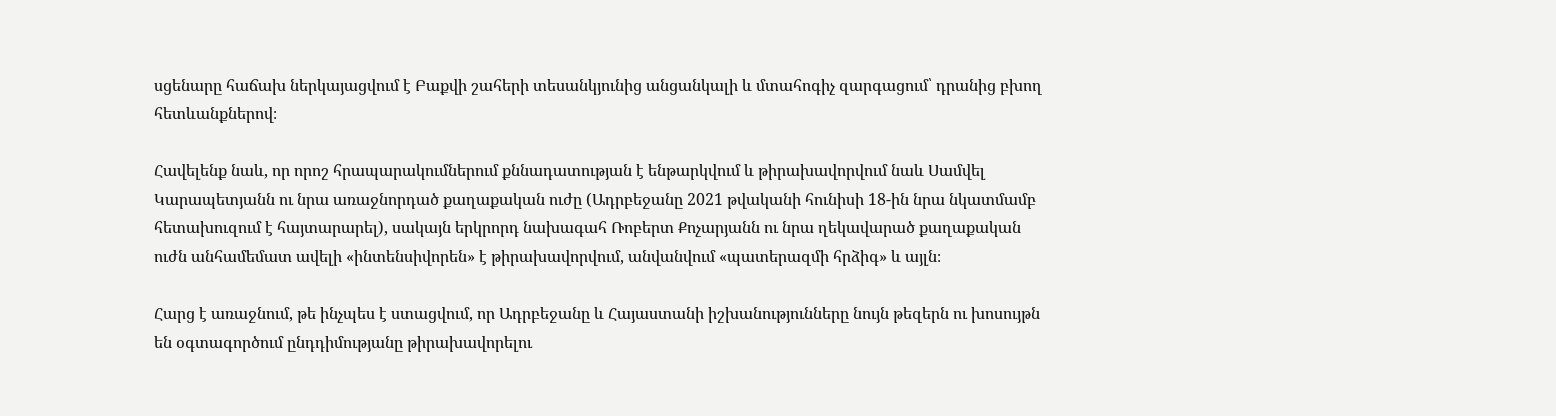սցենարը հաճախ ներկայացվում է Բաքվի շահերի տեսանկյունից անցանկալի և մտահոգիչ զարգացում՝ դրանից բխող հետևանքներով։

Հավելենք նաև, որ որոշ հրապարակումներում քննադատության է ենթարկվում և թիրախավորվում նաև Սամվել Կարապետյանն ու նրա առաջնորդած քաղաքական ուժը (Ադրբեջանը 2021 թվականի հունիսի 18-ին նրա նկատմամբ հետախուզում է հայտարարել), սակայն երկրորդ նախագահ Ռոբերտ Քոչարյանն ու նրա ղեկավարած քաղաքական ուժն անհամեմատ ավելի «ինտենսիվորեն» է թիրախավորվում, անվանվում «պատերազմի հրձիգ» և այլն։

Հարց է առաջնում, թե ինչպես է ստացվում, որ Ադրբեջանը և Հայաստանի իշխանությունները նույն թեզերն ու խոսույթն են օգտագործում ընդդիմությանը թիրախավորելու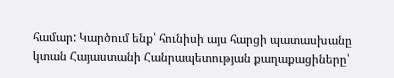համար: Կարծում ենք՝ հունիսի այս հարցի պատասխանը կտան Հայաստանի Հանրապետության քաղաքացիները՝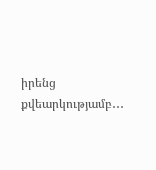իրենց քվեարկությամբ․․․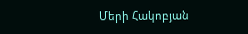Մերի Հակոբյան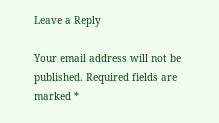Leave a Reply

Your email address will not be published. Required fields are marked *